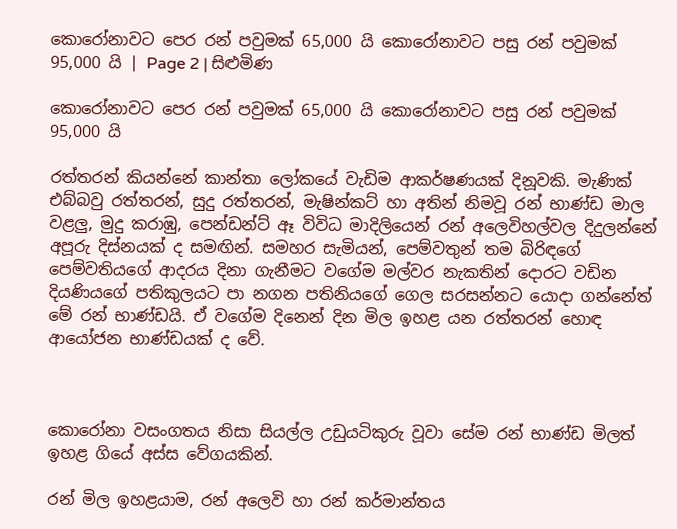කොරෝනාවට පෙර රන් පවුමක් 65,000 යි කොරෝනාවට පසු රන් පවුමක් 95,000 යි | Page 2 | සිළුමිණ

කොරෝනාවට පෙර රන් පවුමක් 65,000 යි කොරෝනාවට පසු රන් පවුමක් 95,000 යි

රත්තරන් කියන්නේ කාන්තා ලෝකයේ වැඩිම ආකර්ෂණයක් දිනූවකි. මැණික් එබ්බවු රත්තරන්, සුදු රත්තරන්, මැෂින්කට් හා අතින් නිමවූ රන් භාණ්ඩ මාල වළලු, මුදු කරාඹු, පෙන්ඩන්ට් ඈ විවිධ මාදිලියෙන් රන් ‍අලෙවිහල්වල දිදුලන්නේ අපූරු දිස්නයක් ද සමඟින්. සමහර සැමියන්, පෙම්වතුන් තම බිරිඳගේ පෙම්වතියගේ ආදරය දිනා ගැනීමට වගේම මල්වර නැකතින් දොරට වඩින දියණියගේ පතිකුලයට පා නගන පතිනියගේ ගෙල සරසන්නට යොදා ගන්නේත් මේ රන් භාණ්ඩයි. ඒ වගේම දිනෙන් දින මිල ඉහළ යන රත්තරන් හොඳ ආයෝජන භාණ්ඩයක් ද වේ.



කොරෝනා වසංගතය නිසා සියල්ල උඩුයටිකුරු වූවා සේම රන් භාණ්ඩ මිලත් ඉහළ ගියේ අස්ස වේගයකින්.

රන් මිල ඉහළයාම, රන් අලෙවි හා රන් කර්මාන්තය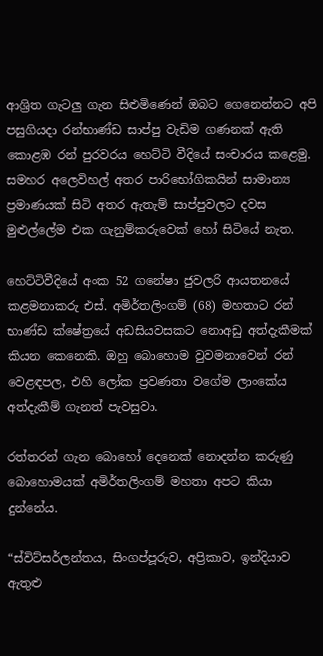ආශ්‍රිත ගැටලු ගැන සිළුමිණෙන් ඔබට ගෙනෙන්නට අපි පසුගියදා රන්භාණ්ඩ සාප්පු වැඩිම ගණනක් ඇති කොළඹ රන් පුරවරය හෙට්ටි වීදියේ සංචාරය කළෙමු. සමහර අලෙවිහල් අතර පාරිභෝගිකයින් සාමාන්‍ය ප්‍රමාණයක් සිටි අතර ඇතැම් සාප්පුවලට දවස මුළුල්ලේම එක ගැනුම්කරුවෙක් හෝ සිටියේ නැත.

හෙට්ටිවීදියේ අංක 52 ගනේෂා ජුවලරි ආයතනයේ කළමනාකරු එස්. අමිර්තලිංගම් (68) මහතාට රන් භාණ්ඩ ක්ෂේත්‍රයේ අඩසියවසකට නොඅඩු අත්දැකීමක් කියන කෙනෙකි. ඔහු බොහොම වුවමනාවෙන් රන් වෙළඳපල, එහි ලෝක ප්‍රවණතා වගේම ලාංකේය අත්දැකීම් ගැනත් පැවසුවා.

රත්තරන් ගැන බොහෝ දෙනෙක් නොදන්න කරුණු බොහොමයක් අමිර්තලිංගම් මහතා අපට කියා දුන්නේය.

“ස්විට්සර්ලන්තය, සිංගප්පූරුව, අප්‍රිකාව, ඉන්දියාව ඇතුළු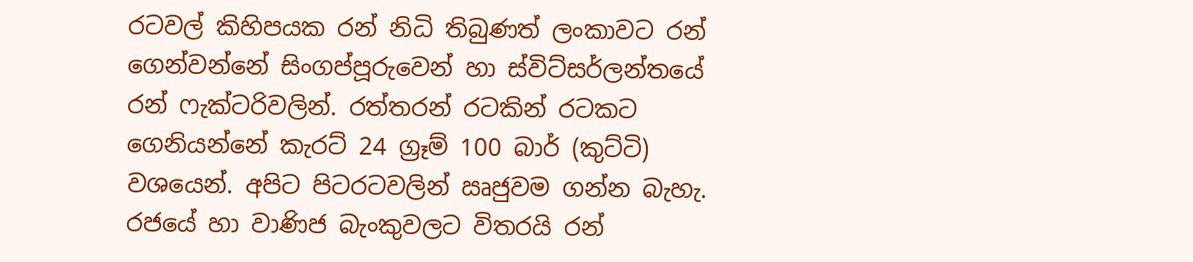රටවල් කිහිපයක රන් නිධි තිබුණත් ලංකාවට රන් ගෙන්වන්නේ සිංගප්පූරුවෙන් හා ස්විට්සර්ලන්තයේ රන් ෆැක්ටරිවලින්. රත්තරන් රටකින් රටකට ගෙනියන්නේ කැරට් 24 ග්‍රෑම් 100 බාර් (කුට්ටි) වශයෙන්. අපිට පිටරටවලින් ඍජුවම ගන්න බැහැ. රජයේ හා වාණිජ බැංකුවලට විතරයි රන්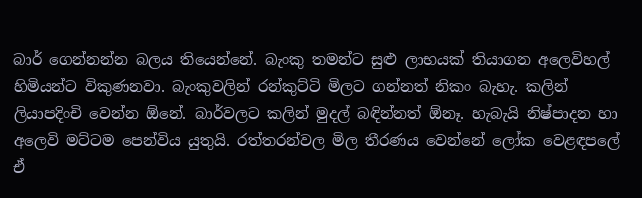බාර් ගෙන්නන්න බලය තියෙන්නේ. බැංකු තමන්ට සුළු ලාභයක් තියාගන අලෙවිහල් හිමියන්ට විකුණනවා. බැංකුවලින් රන්කුට්ටි මිලට ගන්නත් නිකං බැහැ. කලින් ලියාපදිංචි වෙන්න ඕනේ. බාර්වලට කලින් මුදල් බඳින්නත් ඕනෑ. හැබැයි නිෂ්පාදන හා අලෙවි මට්ටම පෙන්විය යුතුයි. රත්තරන්වල මිල තීරණය වෙන්නේ ලෝක වෙළඳපලේ ඒ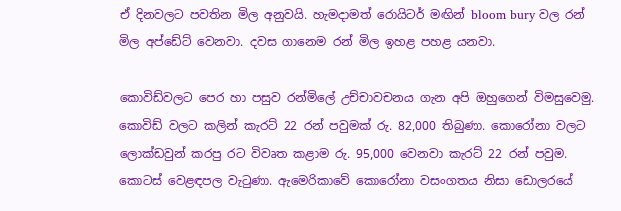ඒ දිනවලට පවතින මිල අනුවයි. හැමදාමත් රොයිටර් මඟින් bloom bury වල රන් මිල අප්ඩේට් වෙනවා. දවස ගානෙම රන් මිල ඉහළ පහළ යනවා.

කොවිඩ්වලට පෙර හා පසුව රන්මිලේ උච්චාවචනය ගැන අපි ඔහුගෙන් විමසුවෙමු. කොවිඩ් වලට කලින් කැරට් 22 රන් පවුමක් රු. 82,000 තිබුණා. කොරෝනා වලට ලොක්ඩවුන් කරපු රට විවෘත කළාම රු. 95,000 වෙනවා කැරට් 22 රන් පවුම. කොටස් වෙළඳපල වැටුණා. ඇමෙරිකාවේ කොරෝනා වසංගතය නිසා ඩොලරයේ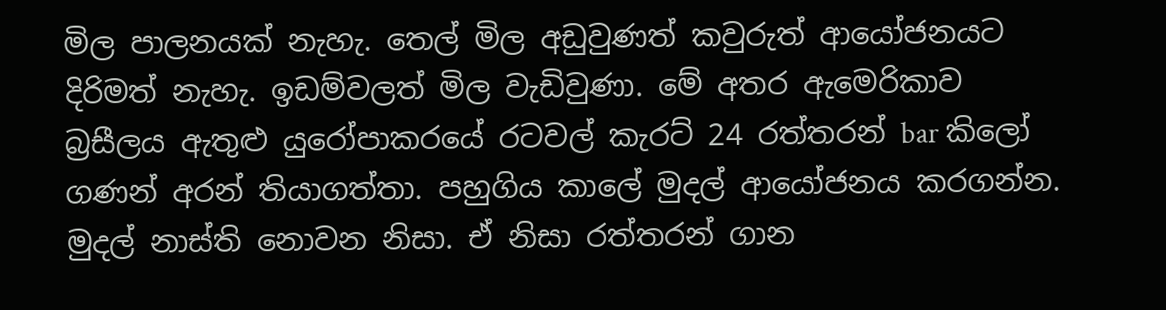මිල පාලනයක් නැහැ. තෙල් මිල අඩුවුණත් කවුරුත් ආයෝජනයට දිරිමත් නැහැ. ඉඩම්වලත් මිල වැඩිවුණා. මේ අතර ඇමෙරිකාව බ්‍රසීලය ඇතුළු යුරෝපාකරයේ රටවල් කැරට් 24 රත්තරන් bar කිලෝ ගණන් අරන් තියාගත්තා. පහුගිය කාලේ මුදල් ආයෝජනය කරගන්න. මුදල් නාස්ති නොවන නිසා. ඒ නිසා රත්තරන් ගාන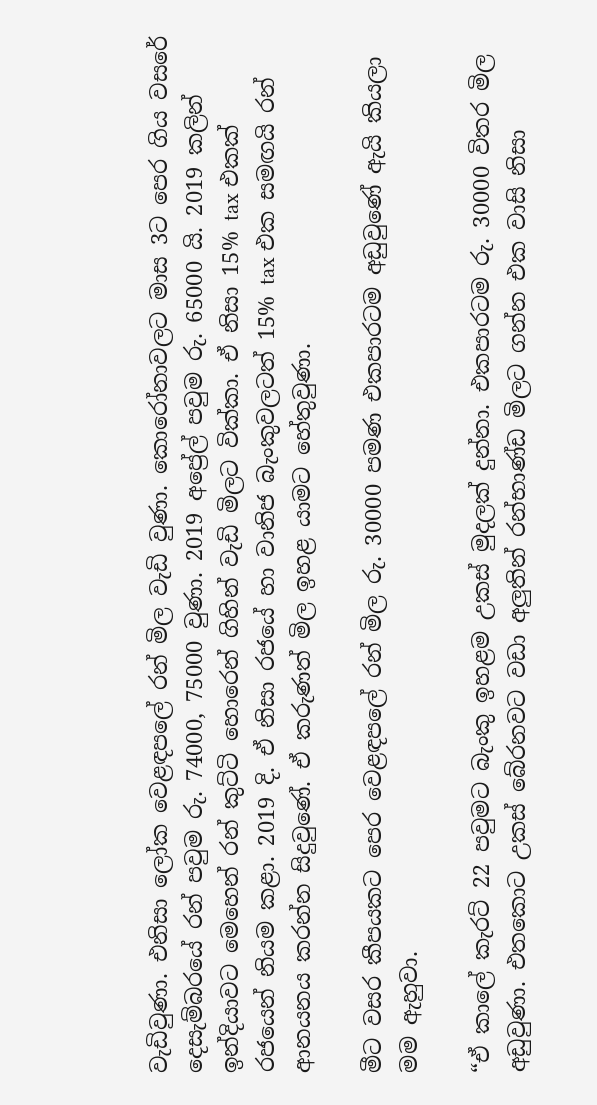වැඩිවුණා. එනිසා ලෝක වෙළඳපලේ රන් මිල වැඩි වුණා. කොරෝනාවලට මාස 3ට පෙර ගිය වසරේ දෙසැම්බරයේ රන් පවුම රු. 74000, 75000 වුණා. 2019 අප්‍රේල් පවුම රු. 65000 යි. 2019 කලින් ඉන්දියාවට මෙහෙන් රන් කුට්ටි හොරෙන් ගිහින් වැඩි මිලට වික්කා. ඒ නිසා 15% tax එකක් රජයෙන් නියම කළා. 2019 දි. ඒ නිසා රජයේ හා වානිජ බැංකුවලටත් 15% tax එක සමඟයි රන් ආනයනය කරන්න සිදුවුණේ. ඒ කරුණත් මිල ඉහළ යාමට හේතුවුණා.

මීට වසර කීපයකට පෙර වෙළඳපලේ රන් මිල රු. 30000 පමණ එකපාරටම අඩුවුණේ ඇයි කියලා මම ඇහුවා.

“ඒ කාලේ කැරට් 22 පවුමට බැංකු ඉහළම උකස් මුදලක් දුන්නා. එකපාරටම රු. 30000 විතර මිල අඩුවුණා. එතකොට උකස් බේරනවට වඩා අලුතින් රන්භාණ්ඩ මිලට ගන්න එක වාසි නිසා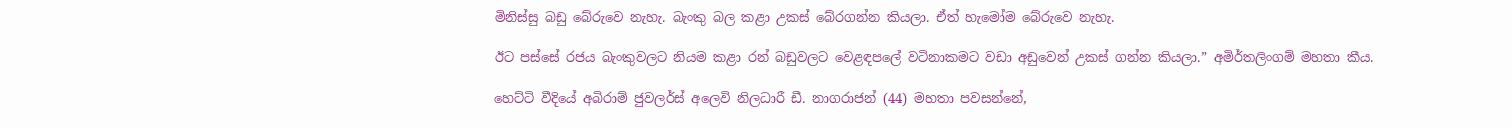මිනිස්සු බඩු බේ‍රුවෙ නැහැ. බැංකු බල කළා උකස් බේරගන්න කියලා. ඒත් හැමෝම බේරුවෙ නැහැ.

ඊට පස්සේ රජය බැංකුවලට නියම කළා රන් බඩුවලට වෙළඳපලේ වටිනාකමට වඩා අඩුවෙන් උකස් ගන්න කියලා.” අමිර්තලිංගම් මහතා කීය.

හෙට්ටි වීදියේ අබිරාම් ජුවලර්ස් අලෙවි නිලධාරී ඩී. නාගරාජන් (44) මහතා පවසන්නේ,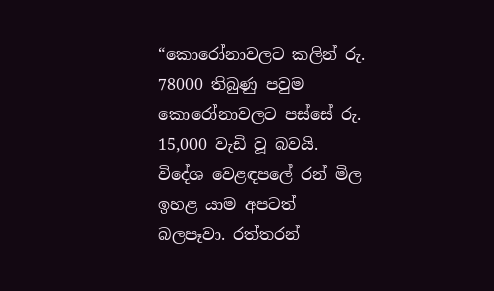“කොරෝනාවලට කලින් රු. 78000 තිබුණු පවුම කොරෝනාවලට පස්සේ රු. 15,000 වැඩි වූ බවයි. විදේශ වෙළඳපලේ රන් මිල ඉහළ යාම අපටත් බලපෑවා. රත්තරන්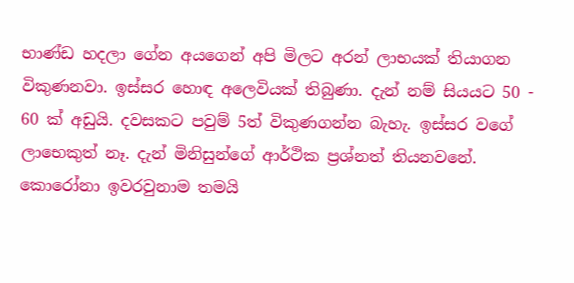භාණ්ඩ හදලා ගේන අයගෙන් අපි මිලට අරන් ලාභයක් තියාගන විකුණනවා. ඉස්සර හොඳ අලෙවියක් තිබුණා. දැන් නම් සියයට 50 - 60 ක් අඩුයි. දවසකට පවුම් 5ත් විකුණගන්න බැහැ. ඉස්සර වගේ ලාභෙකුත් නෑ. දැන් මිනිසුන්ගේ ආර්ථික ප්‍රශ්නත් තියනවනේ. කොරෝනා ඉවරවුනාම තමයි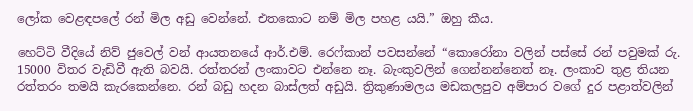ලෝක වෙළඳපලේ රන් මිල අඩු වෙන්නේ. එතකොට නම් මිල පහළ යයි.” ඔහු කීය.

හෙට්ටි වීදියේ නිව් ජුවෙල් වන් ආයතනයේ ආර්.එම්. රෙෆ්කාන් පවසන්නේ “කොරෝනා වලින් පස්සේ රන් පවුමක් රු. 15000 විතර වැඩිවී ඇති බවයි. රත්තරන් ලංකාවට එන්නෙ නෑ. බැංකුවලින් ගෙන්නන්නෙත් නෑ. ලංකාව තුළ තියන රත්තරං තමයි කැරකෙන්නෙ. රන් බඩු හදන බාස්ලත් අඩුයි. ත්‍රිකුණාමලය මඩකලපුව අම්පාර වගේ දුර පළාත්වලින්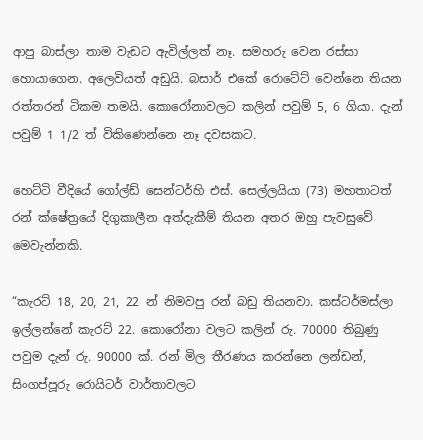ආපු බාස්ලා තාම වැඩට ඇවිල්ලත් නෑ. සමහරු වෙන රස්සා හොයාගෙන. අලෙවියත් අඩුයි. බසාර් එකේ රොටේට් වෙන්නෙ තියන රත්තරන් ටිකම තමයි. කොරෝනාවලට කලින් පවුම් 5, 6 ගියා. දැන් පවුම් 1 1/2 ත් විකිණෙන්නෙ නෑ දවසකට.

හෙට්ටි වීදියේ ගෝල්ඩ් සෙන්ටර්හි එස්. සෙල්ලයියා (73) මහතාටත් රන් ක්ෂේත්‍රයේ දිගුකාලීන අත්දැකීම් තියන අතර ඔහු පැවසුවේ මෙවැන්නකි.

“කැරට් 18, 20, 21, 22 න් නිමවපු රන් බඩු තියනවා. කස්ටර්මස්ලා ඉල්ලන්නේ කැරට් 22. කොරෝනා වලට කලින් රු. 70000 තිබුණු පවුම දැන් රු. 90000 ක්. රන් මිල තීරණය කරන්නෙ ලන්ඩන්, සිංගප්පූරු රොයිටර් වාර්තාවලට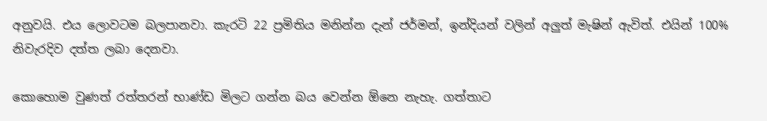අනුවයි. එය ලොවටම බලපානවා. කැරටි 22 ප්‍රමිතිය මනින්න දැන් ජර්මන්, ඉන්දියන් වලින් අලුත් මැෂින් ඇවිත්. එයින් 100% නිවැරදිව දත්ත ලබා දෙනවා.

කොහොම වුණත් රත්තරන් භාණ්ඩ මිලට ගන්න බය වෙන්න ඕනෙ නැහැ. ගත්තාට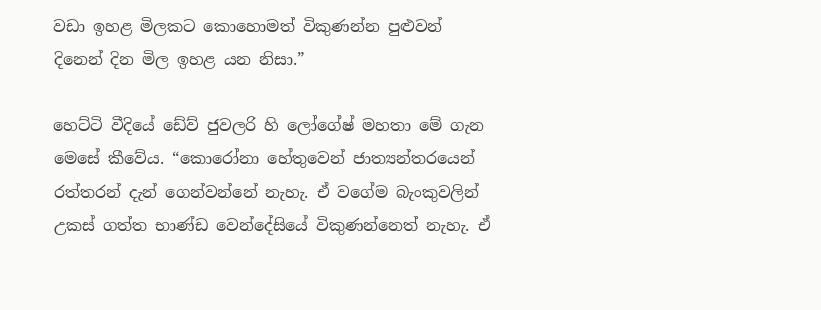වඩා ඉහළ මිලකට කොහොමත් විකුණන්න පුළුවන් දිනෙන් දින මිල ඉහළ යන නිසා.”

හෙට්ටි වීදියේ ඩේව් ජුවලරි හි ලෝගේෂ් මහතා මේ ගැන මෙසේ කීවේය. “කොරෝනා හේතුවෙන් ජාත්‍යන්තරයෙන් රත්තරන් දැන් ගෙන්වන්නේ නැහැ. ඒ වගේම බැංකුවලින් උකස් ගත්ත භාණ්ඩ වෙන්දේසියේ විකුණන්නෙත් නැහැ. ඒ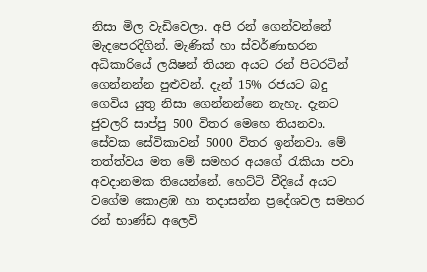නිසා මිල වැඩිවෙලා. අපි රන් ගෙන්වන්නේ මැදපෙරදිගින්. මැණික් හා ස්වර්ණාභරන අධිකාරියේ ලයිෂන් තියන අයට රන් පිටරටින් ගෙන්නන්න පුළුවන්. දැන් 15% රජයට බදු ගෙවිය යුතු නිසා ගෙන්නන්නෙ නැහැ. දැනට ජුවලරි සාප්පු 500 විතර ‍මෙහෙ තියනවා. සේවක සේවිකාවන් 5000 විතර ඉන්නවා. මේ තත්ත්වය මත මේ සමහර අයගේ රැකියා පවා අවදානමක තියෙන්නේ. හෙට්ටි වීදියේ අයට වගේම කොළඹ හා තදාසන්න ප්‍රදේශවල සමහර රන් භාණ්ඩ අලෙවි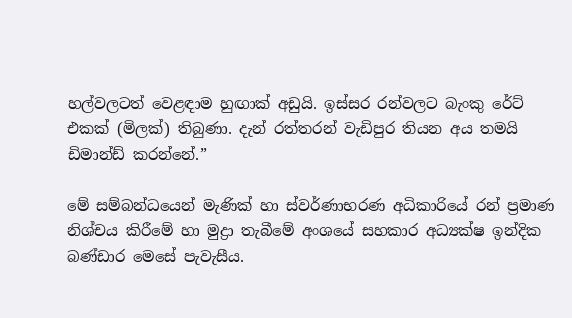හල්වලටත් වෙළඳාම හුඟාක් අඩුයි. ඉස්සර රන්වලට බැංකු රේට් එකක් (මිලක්) තිබුණා. දැන් රත්තරන් වැඩිපුර තියන අය තමයි ඩිමාන්ඩ් කරන්නේ.”

මේ සම්බන්ධයෙන් මැණික් හා ස්වර්ණාභරණ අධිකාරියේ රන් ප්‍රමාණ නිශ්චය කිරීමේ හා මුද්‍රා තැබීමේ අංශයේ සහකාර අධ්‍යක්ෂ ඉන්දික බණ්ඩාර මෙසේ පැවැසීය.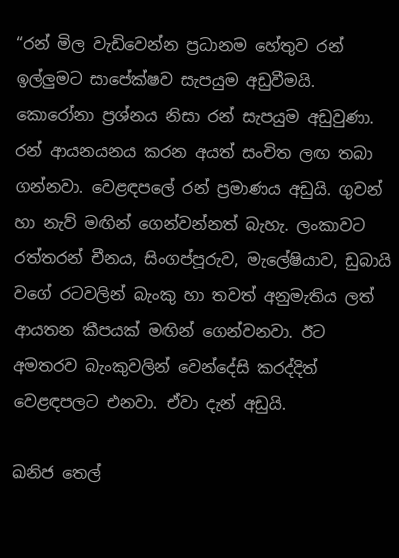“රන් මිල වැඩිවෙන්න ප්‍රධානම හේතුව රන් ඉල්ලුමට සාපේක්ෂව සැපයුම අඩුවීමයි. කොරෝනා ප්‍රශ්නය නිසා රන් සැපයුම අඩුවුණා. රන් ආයනයනය කරන අයත් සංචිත ලඟ තබා ගන්නවා. වෙළඳපලේ රන් ප්‍රමාණය අඩුයි. ගුවන් හා නැව් මඟින් ගෙන්වන්නත් බැහැ. ලංකාවට රත්තරන් චීනය, සිංගප්පූරුව, මැලේෂියාව, ඩුබායි වගේ රටවලින් බැංකු හා තවත් අනුමැතිය ලත් ආයතන කීපයක් මඟින් ගෙන්වනවා. ඊට අමතරව බැංකුවලින් වෙන්දේසි කරද්දිත් වෙළඳපලට එනවා. ඒවා දැන් අඩුයි.

ඛනිජ තෙල්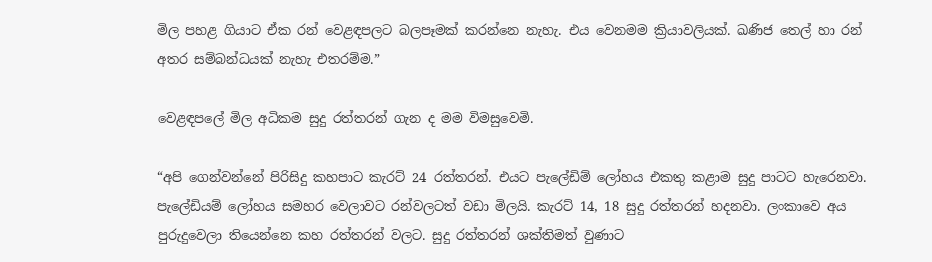මිල පහළ ගියාට ඒක රන් වෙළඳපලට බලපෑමක් කරන්නෙ නැහැ. එය වෙනමම ක්‍රියාවලියක්. ඛණිජ තෙල් හා රන් අතර සම්බන්ධයක් නැහැ එතරම්ම.”

වෙළඳපලේ මිල අධිකම සුදු රත්තරන් ගැන ද මම විමසුවෙමි.

“අපි ගෙන්වන්නේ පිරිසිදු කහපාට කැරට් 24 රත්තරන්. එයට පැලේඩිම් ලෝහය එකතු කළාම සුදු පාටට හැරෙනවා. පැලේඩියම් ලෝහය සමහර වෙලාවට රන්වලටත් වඩා මිලයි. කැරට් 14, 18 සුදු රත්තරන් හදනවා. ලංකාවෙ අය පුරුදුවෙලා තියෙන්නෙ කහ රත්තරන් වලට. සුදු රත්තරන් ශක්තිමත් වුණාට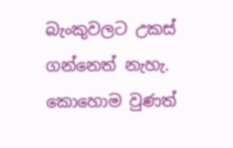බැංකුවලට උකස් ගන්නෙත් නැහැ. කොහොම වුණත්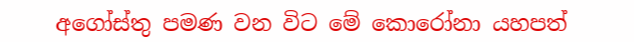අගෝස්තු පමණ වන විට මේ කොරෝනා යහපත්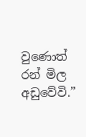වුණොත් රන් මිල අඩුවේවි.”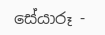සේයාරූ -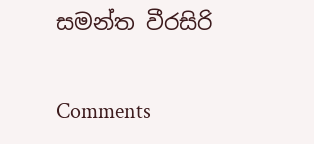සමන්ත වීරසිරි

Comments